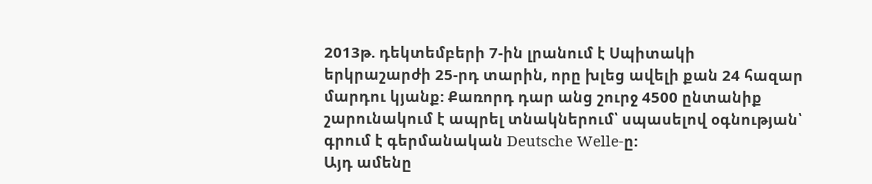2013թ. դեկտեմբերի 7-ին լրանում է Սպիտակի երկրաշարժի 25-րդ տարին, որը խլեց ավելի քան 24 հազար մարդու կյանք: Քառորդ դար անց շուրջ 4500 ընտանիք շարունակում է ապրել տնակներում՝ սպասելով օգնության՝ գրում է գերմանական Deutsche Welle-ը:
Այդ ամենը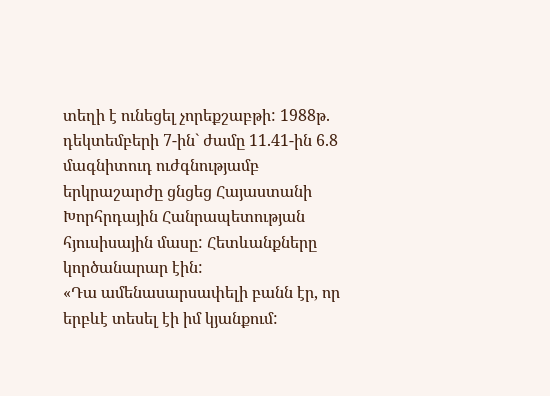տեղի է ունեցել չորեքշաբթի: 1988թ. դեկտեմբերի 7-ին` ժամը 11.41-ին 6.8 մագնիտուդ ուժգնությամբ երկրաշարժը ցնցեց Հայաստանի Խորհրդային Հանրապետության հյուսիսային մասը: Հետևանքները կործանարար էին:
«Դա ամենասարսափելի բանն էր, որ երբևէ տեսել էի իմ կյանքում: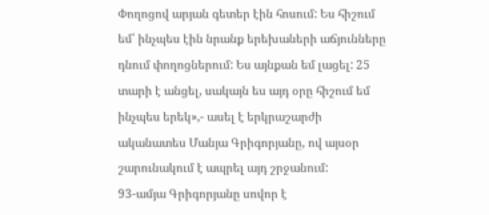Փողոցով արյան գետեր էին հոսում: Ես հիշում եմ՝ ինչպես էին նրանք երեխաների աճյունները դնում փողոցներում: Ես այնքան եմ լացել: 25 տարի է անցել, սակայն ես այդ օրը հիշում եմ ինչպես երեկ»,- ասել է երկրաշարժի ականատես Մանյա Գրիգորյանը, ով այսօր շարունակում է ապրել այդ շրջանում:
93-ամյա Գրիգորյանը սովոր է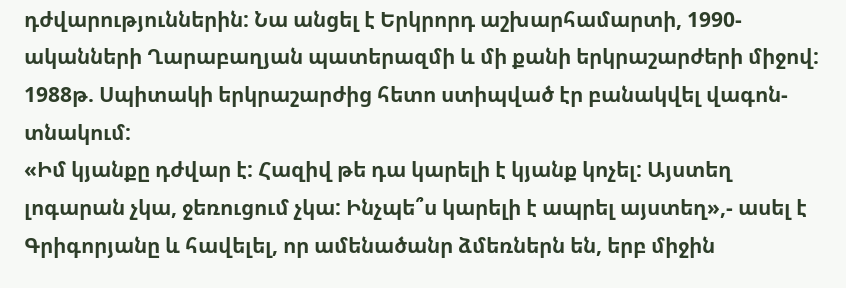դժվարություններին: Նա անցել է Երկրորդ աշխարհամարտի, 1990-ականների Ղարաբաղյան պատերազմի և մի քանի երկրաշարժերի միջով: 1988թ. Սպիտակի երկրաշարժից հետո ստիպված էր բանակվել վագոն-տնակում:
«Իմ կյանքը դժվար է: Հազիվ թե դա կարելի է կյանք կոչել: Այստեղ լոգարան չկա, ջեռուցում չկա: Ինչպե՞ս կարելի է ապրել այստեղ»,- ասել է Գրիգորյանը և հավելել, որ ամենածանր ձմեռներն են, երբ միջին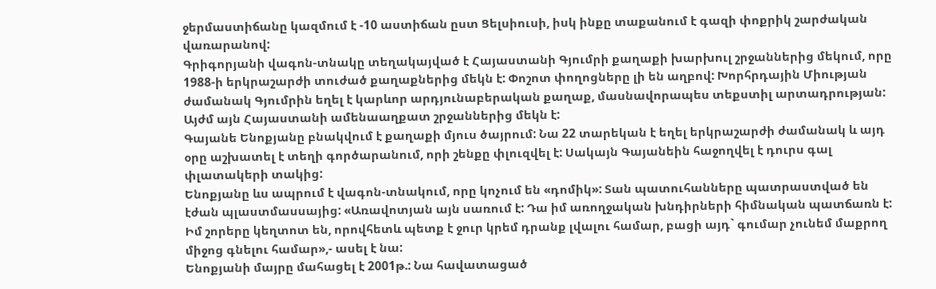ջերմաստիճանը կազմում է -10 աստիճան ըստ Ցելսիուսի, իսկ ինքը տաքանում է գազի փոքրիկ շարժական վառարանով:
Գրիգորյանի վագոն-տնակը տեղակայված է Հայաստանի Գյումրի քաղաքի խարխուլ շրջաններից մեկում, որը 1988-ի երկրաշարժի տուժած քաղաքներից մեկն է: Փոշոտ փողոցները լի են աղբով: Խորհրդային Միության ժամանակ Գյումրին եղել է կարևոր արդյունաբերական քաղաք, մասնավորապես տեքստիլ արտադրության: Այժմ այն Հայաստանի ամենաաղքատ շրջաններից մեկն է:
Գայանե Ենոքյանը բնակվում է քաղաքի մյուս ծայրում: Նա 22 տարեկան է եղել երկրաշարժի ժամանակ և այդ օրը աշխատել է տեղի գործարանում, որի շենքը փլուզվել է: Սակայն Գայանեին հաջողվել է դուրս գալ փլատակերի տակից:
Ենոքյանը ևս ապրում է վագոն-տնակում, որը կոչում են «դոմիկ»: Տան պատուհանները պատրաստված են էժան պլաստմասսայից: «Առավոտյան այն սառում է: Դա իմ առողջական խնդիրների հիմնական պատճառն է: Իմ շորերը կեղտոտ են, որովհետև պետք է ջուր կրեմ դրանք լվալու համար, բացի այդ` գումար չունեմ մաքրող միջոց գնելու համար»,- ասել է նա:
Ենոքյանի մայրը մահացել է 2001թ.: Նա հավատացած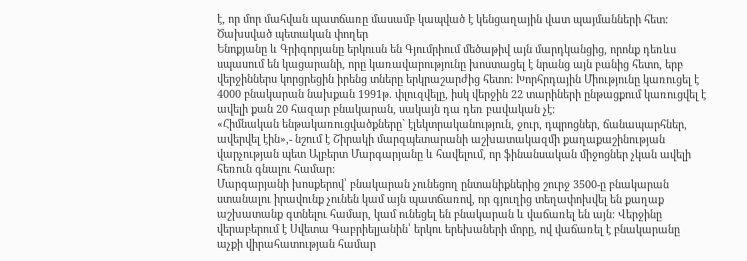է, որ մոր մահվան պատճառը մասամբ կապված է կենցաղային վատ պայմանների հետ:
Ծախսված պետական փողեր
Ենոքյանը և Գրիգորյանը երկուսն են Գյումրիում մեծաթիվ այն մարդկանցից, որոնք դեռևս սպասում են կացարանի, որը կառավարությունը խոստացել է նրանց այն բանից հետո, երբ վերջիններս կորցրեցին իրենց տները երկրաշարժից հետո: Խորհրդային Միությունը կառուցել է 4000 բնակարան նախքան 1991թ. փլուզվելը, իսկ վերջին 22 տարիների ընթացքում կառուցվել է ավելի քան 20 հազար բնակարան, սակայն դա դեռ բավական չէ:
«Հիմնական ենթակառուցվածքները` էլեկտրականություն, ջուր, դպրոցներ, ճանապարհներ, ավերվել էին»,- նշում է Շիրակի մարզպետարանի աշխատակազմի քաղաքաշինության վարչության պետ Ալբերտ Մարգարյանը և հավելում, որ ֆինանսական միջոցներ չկան ավելի հեռուն գնալու համար:
Մարգարյանի խոսքերով՝ բնակարան չունեցող ընտանիքներից շուրջ 3500-ը բնակարան ստանալու իրավունք չունեն կամ այն պատճառով, որ գյուղից տեղափոխվել են քաղաք աշխատանք գտնելու համար, կամ ունեցել են բնակարան և վաճառել են այն: Վերջինը վերաբերում է Սվետա Գաբրիելյանին՝ երկու երեխաների մորը, ով վաճառել է բնակարանը աչքի վիրահատության համար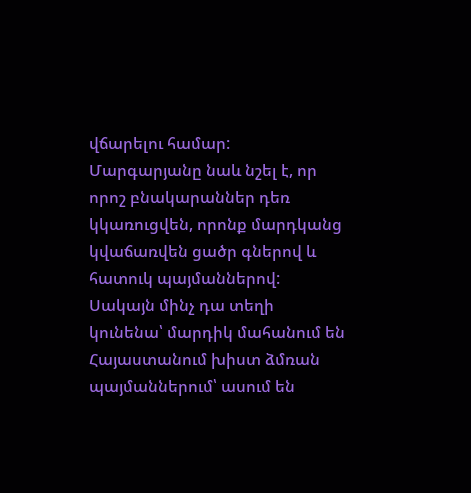վճարելու համար:
Մարգարյանը նաև նշել է, որ որոշ բնակարաններ դեռ կկառուցվեն, որոնք մարդկանց կվաճառվեն ցածր գներով և հատուկ պայմաններով: Սակայն մինչ դա տեղի կունենա՝ մարդիկ մահանում են Հայաստանում խիստ ձմռան պայմաններում՝ ասում են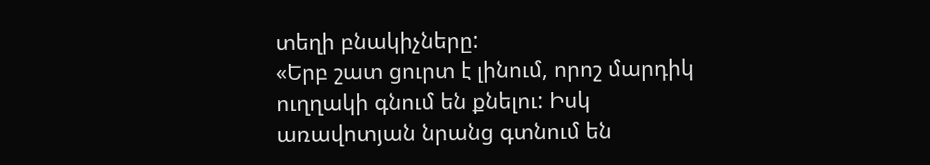տեղի բնակիչները:
«Երբ շատ ցուրտ է լինում, որոշ մարդիկ ուղղակի գնում են քնելու: Իսկ առավոտյան նրանց գտնում են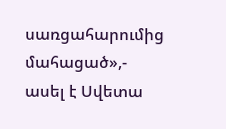սառցահարումից մահացած»,- ասել է Սվետա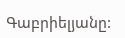Գաբրիելյանը: